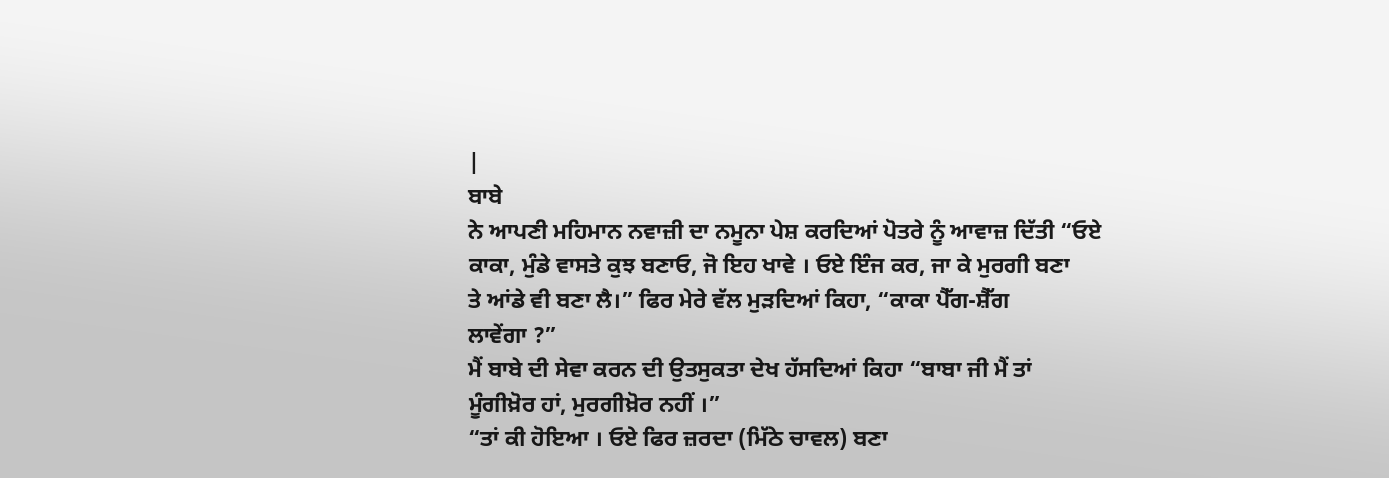|
ਬਾਬੇ
ਨੇ ਆਪਣੀ ਮਹਿਮਾਨ ਨਵਾਜ਼ੀ ਦਾ ਨਮੂਨਾ ਪੇਸ਼ ਕਰਦਿਆਂ ਪੋਤਰੇ ਨੂੰ ਆਵਾਜ਼ ਦਿੱਤੀ “ਓਏ
ਕਾਕਾ, ਮੁੰਡੇ ਵਾਸਤੇ ਕੁਝ ਬਣਾਓ, ਜੋ ਇਹ ਖਾਵੇ । ਓਏ ਇੰਜ ਕਰ, ਜਾ ਕੇ ਮੁਰਗੀ ਬਣਾ
ਤੇ ਆਂਡੇ ਵੀ ਬਣਾ ਲੈ।” ਫਿਰ ਮੇਰੇ ਵੱਲ ਮੁੜਦਿਆਂ ਕਿਹਾ, “ਕਾਕਾ ਪੈੱਗ-ਸ਼ੈੱਗ
ਲਾਵੇਂਗਾ ?”
ਮੈਂ ਬਾਬੇ ਦੀ ਸੇਵਾ ਕਰਨ ਦੀ ਉਤਸੁਕਤਾ ਦੇਖ ਹੱਸਦਿਆਂ ਕਿਹਾ “ਬਾਬਾ ਜੀ ਮੈਂ ਤਾਂ
ਮੂੰਗੀਖ਼ੋਰ ਹਾਂ, ਮੁਰਗੀਖ਼ੋਰ ਨਹੀਂ ।”
“ਤਾਂ ਕੀ ਹੋਇਆ । ਓਏ ਫਿਰ ਜ਼ਰਦਾ (ਮਿੱਠੇ ਚਾਵਲ) ਬਣਾ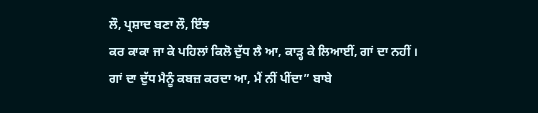ਲੌ, ਪ੍ਰਸ਼ਾਦ ਬਣਾ ਲੌ, ਇੰਝ
ਕਰ ਕਾਕਾ ਜਾ ਕੇ ਪਹਿਲਾਂ ਕਿਲੋ ਦੁੱਧ ਲੈ ਆ, ਕਾੜ੍ਹ ਕੇ ਲਿਆਈਂ, ਗਾਂ ਦਾ ਨਹੀਂ ।
ਗਾਂ ਦਾ ਦੁੱਧ ਮੈਨੂੰ ਕਬਜ਼ ਕਰਦਾ ਆ, ਮੈਂ ਨੀਂ ਪੀਂਦਾ” ਬਾਬੇ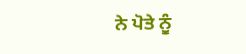ਨੇ ਪੋਤੇ ਨੂੰ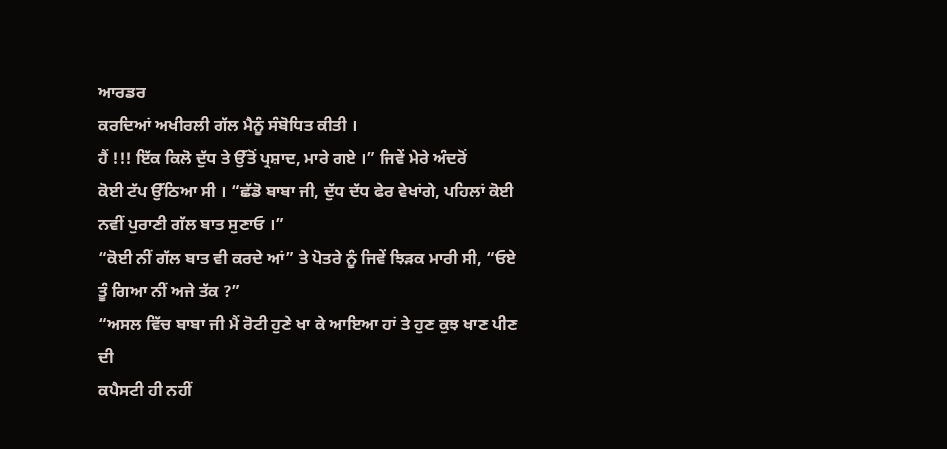ਆਰਡਰ
ਕਰਦਿਆਂ ਅਖੀਰਲੀ ਗੱਲ ਮੈਨੂੰ ਸੰਬੋਧਿਤ ਕੀਤੀ ।
ਹੈਂ !!! ਇੱਕ ਕਿਲੋ ਦੁੱਧ ਤੇ ਉੱਤੋਂ ਪ੍ਰਸ਼ਾਦ, ਮਾਰੇ ਗਏ ।” ਜਿਵੇਂ ਮੇਰੇ ਅੰਦਰੋਂ
ਕੋਈ ਟੱਪ ਉੱਠਿਆ ਸੀ । “ਛੱਡੋ ਬਾਬਾ ਜੀ, ਦੁੱਧ ਦੱਧ ਫੇਰ ਵੇਖਾਂਗੇ, ਪਹਿਲਾਂ ਕੋਈ
ਨਵੀਂ ਪੁਰਾਣੀ ਗੱਲ ਬਾਤ ਸੁਣਾਓ ।”
“ਕੋਈ ਨੀਂ ਗੱਲ ਬਾਤ ਵੀ ਕਰਦੇ ਆਂ” ਤੇ ਪੋਤਰੇ ਨੂੰ ਜਿਵੇਂ ਝਿੜਕ ਮਾਰੀ ਸੀ, “ਓਏ
ਤੂੰ ਗਿਆ ਨੀਂ ਅਜੇ ਤੱਕ ?”
“ਅਸਲ ਵਿੱਚ ਬਾਬਾ ਜੀ ਮੈਂ ਰੋਟੀ ਹੁਣੇ ਖਾ ਕੇ ਆਇਆ ਹਾਂ ਤੇ ਹੁਣ ਕੁਝ ਖਾਣ ਪੀਣ ਦੀ
ਕਪੈਸਟੀ ਹੀ ਨਹੀਂ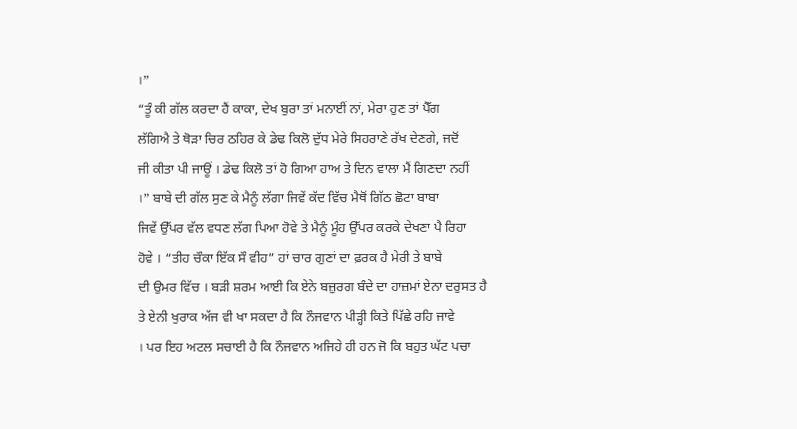।”
“ਤੂੰ ਕੀ ਗੱਲ ਕਰਦਾ ਹੈਂ ਕਾਕਾ, ਦੇਖ ਬੁਰਾ ਤਾਂ ਮਨਾਈਂ ਨਾਂ, ਮੇਰਾ ਹੁਣ ਤਾਂ ਪੈੱਗ
ਲੱਗਿਐ ਤੇ ਥੋੜਾ ਚਿਰ ਠਹਿਰ ਕੇ ਡੇਢ ਕਿਲੋ ਦੁੱਧ ਮੇਰੇ ਸਿਹਰਾਣੇ ਰੱਖ ਦੇਣਗੇ, ਜਦੋਂ
ਜੀ ਕੀਤਾ ਪੀ ਜਾਊਂ । ਡੇਢ ਕਿਲੋ ਤਾਂ ਹੋ ਗਿਆ ਹਾਅ ਤੇ ਦਿਨ ਵਾਲਾ ਮੈਂ ਗਿਣਦਾ ਨਹੀਂ
।” ਬਾਬੇ ਦੀ ਗੱਲ ਸੁਣ ਕੇ ਮੈਨੂੰ ਲੱਗਾ ਜਿਵੇਂ ਕੱਦ ਵਿੱਚ ਮੈਥੋਂ ਗਿੱਠ ਛੋਟਾ ਬਾਬਾ
ਜਿਵੇਂ ਉੱਪਰ ਵੱਲ ਵਧਣ ਲੱਗ ਪਿਆ ਹੋਵੇ ਤੇ ਮੈਨੂੰ ਮੂੰਹ ਉੱਪਰ ਕਰਕੇ ਦੇਖਣਾ ਪੈ ਰਿਹਾ
ਹੋਵੇ । “ਤੀਹ ਚੌਕਾ ਇੱਕ ਸੌ ਵੀਹ” ਹਾਂ ਚਾਰ ਗੁਣਾਂ ਦਾ ਫ਼ਰਕ ਹੈ ਮੇਰੀ ਤੇ ਬਾਬੇ
ਦੀ ਉਮਰ ਵਿੱਚ । ਬੜੀ ਸ਼ਰਮ ਆਈ ਕਿ ਏਨੇ ਬਜ਼ੁਰਗ ਬੰਦੇ ਦਾ ਹਾਜ਼ਮਾਂ ਏਨਾ ਦਰੁਸਤ ਹੈ
ਤੇ ਏਨੀ ਖੁਰਾਕ ਅੱਜ ਵੀ ਖਾ ਸਕਦਾ ਹੈ ਕਿ ਨੌਜਵਾਨ ਪੀੜ੍ਹੀ ਕਿਤੇ ਪਿੱਛੇ ਰਹਿ ਜਾਵੇ
। ਪਰ ਇਹ ਅਟਲ ਸਚਾਈ ਹੈ ਕਿ ਨੌਜਵਾਨ ਅਜਿਹੇ ਹੀ ਹਨ ਜੋ ਕਿ ਬਹੁਤ ਘੱਟ ਪਚਾ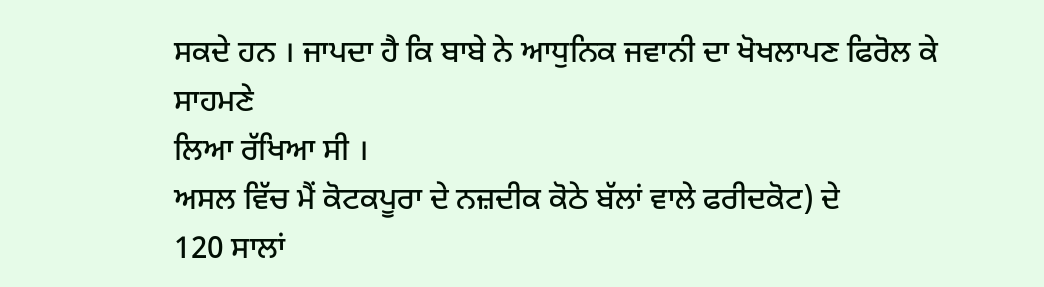ਸਕਦੇ ਹਨ । ਜਾਪਦਾ ਹੈ ਕਿ ਬਾਬੇ ਨੇ ਆਧੁਨਿਕ ਜਵਾਨੀ ਦਾ ਖੋਖਲਾਪਣ ਫਿਰੋਲ ਕੇ ਸਾਹਮਣੇ
ਲਿਆ ਰੱਖਿਆ ਸੀ ।
ਅਸਲ ਵਿੱਚ ਮੈਂ ਕੋਟਕਪੂਰਾ ਦੇ ਨਜ਼ਦੀਕ ਕੋਠੇ ਬੱਲਾਂ ਵਾਲੇ ਫਰੀਦਕੋਟ) ਦੇ
120 ਸਾਲਾਂ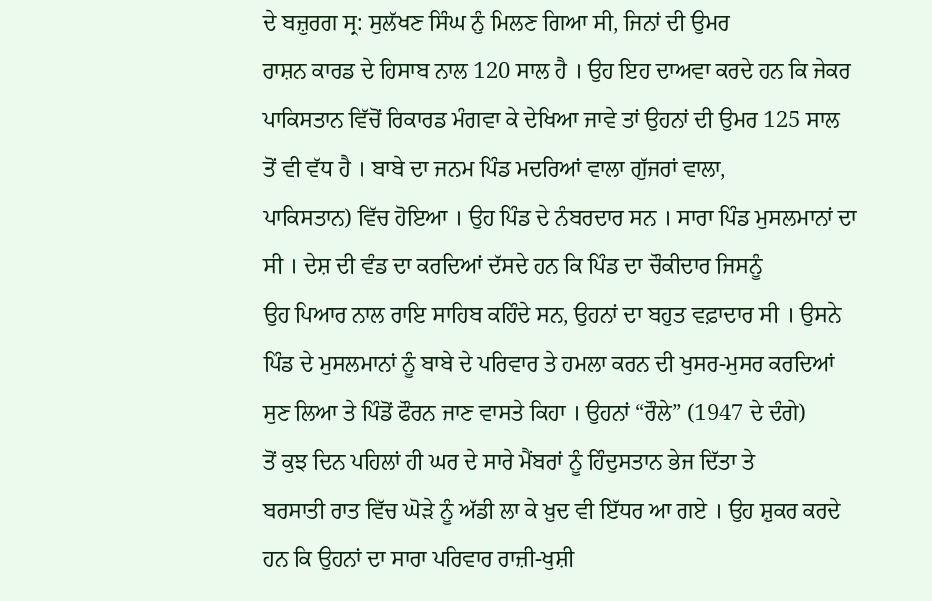ਦੇ ਬਜ਼ੁਰਗ ਸ੍ਰ: ਸੁਲੱਖਣ ਸਿੰਘ ਨੁੰ ਮਿਲਣ ਗਿਆ ਸੀ, ਜਿਨਾਂ ਦੀ ਉਮਰ
ਰਾਸ਼ਨ ਕਾਰਡ ਦੇ ਹਿਸਾਬ ਨਾਲ 120 ਸਾਲ ਹੈ । ਉਹ ਇਹ ਦਾਅਵਾ ਕਰਦੇ ਹਨ ਕਿ ਜੇਕਰ
ਪਾਕਿਸਤਾਨ ਵਿੱਚੋਂ ਰਿਕਾਰਡ ਮੰਗਵਾ ਕੇ ਦੇਖਿਆ ਜਾਵੇ ਤਾਂ ਉਹਨਾਂ ਦੀ ਉਮਰ 125 ਸਾਲ
ਤੋਂ ਵੀ ਵੱਧ ਹੈ । ਬਾਬੇ ਦਾ ਜਨਮ ਪਿੰਡ ਮਦਰਿਆਂ ਵਾਲਾ ਗੁੱਜਰਾਂ ਵਾਲਾ,
ਪਾਕਿਸਤਾਨ) ਵਿੱਚ ਹੋਇਆ । ਉਹ ਪਿੰਡ ਦੇ ਨੰਬਰਦਾਰ ਸਨ । ਸਾਰਾ ਪਿੰਡ ਮੁਸਲਮਾਨਾਂ ਦਾ
ਸੀ । ਦੇਸ਼ ਦੀ ਵੰਡ ਦਾ ਕਰਦਿਆਂ ਦੱਸਦੇ ਹਨ ਕਿ ਪਿੰਡ ਦਾ ਚੌਕੀਦਾਰ ਜਿਸਨੂੰ
ਉਹ ਪਿਆਰ ਨਾਲ ਰਾਇ ਸਾਹਿਬ ਕਹਿੰਦੇ ਸਨ, ਉਹਨਾਂ ਦਾ ਬਹੁਤ ਵਫ਼ਾਦਾਰ ਸੀ । ਉਸਨੇ
ਪਿੰਡ ਦੇ ਮੁਸਲਮਾਨਾਂ ਨੂੰ ਬਾਬੇ ਦੇ ਪਰਿਵਾਰ ਤੇ ਹਮਲਾ ਕਰਨ ਦੀ ਖੁਸਰ-ਮੁਸਰ ਕਰਦਿਆਂ
ਸੁਣ ਲਿਆ ਤੇ ਪਿੰਡੋਂ ਫੌਰਨ ਜਾਣ ਵਾਸਤੇ ਕਿਹਾ । ਉਹਨਾਂ “ਰੌਲੇ” (1947 ਦੇ ਦੰਗੇ)
ਤੋਂ ਕੁਝ ਦਿਨ ਪਹਿਲਾਂ ਹੀ ਘਰ ਦੇ ਸਾਰੇ ਮੈਂਬਰਾਂ ਨੂੰ ਹਿੰਦੁਸਤਾਨ ਭੇਜ ਦਿੱਤਾ ਤੇ
ਬਰਸਾਤੀ ਰਾਤ ਵਿੱਚ ਘੋੜੇ ਨੂੰ ਅੱਡੀ ਲਾ ਕੇ ਖ਼ੁਦ ਵੀ ਇੱਧਰ ਆ ਗਏ । ਉਹ ਸ਼ੁਕਰ ਕਰਦੇ
ਹਨ ਕਿ ਉਹਨਾਂ ਦਾ ਸਾਰਾ ਪਰਿਵਾਰ ਰਾਜ਼ੀ-ਖੁਸ਼ੀ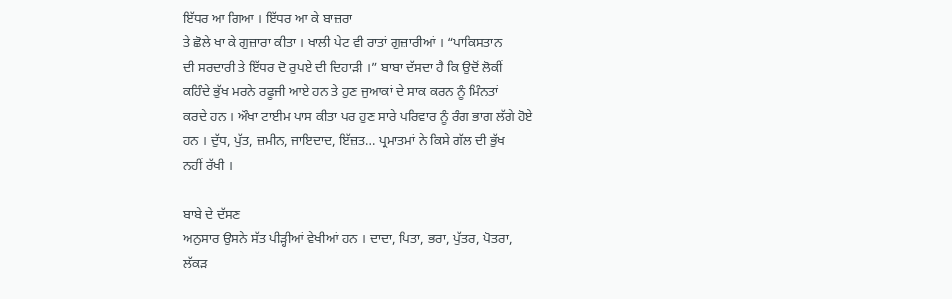ਇੱਧਰ ਆ ਗਿਆ । ਇੱਧਰ ਆ ਕੇ ਬਾਜ਼ਰਾ
ਤੇ ਛੋਲੇ ਖਾ ਕੇ ਗੁਜ਼ਾਰਾ ਕੀਤਾ । ਖਾਲੀ ਪੇਟ ਵੀ ਰਾਤਾਂ ਗੁਜ਼ਾਰੀਆਂ । “ਪਾਕਿਸਤਾਨ
ਦੀ ਸਰਦਾਰੀ ਤੇ ਇੱਧਰ ਦੋ ਰੁਪਏ ਦੀ ਦਿਹਾੜੀ ।” ਬਾਬਾ ਦੱਸਦਾ ਹੈ ਕਿ ਉਦੋਂ ਲੋਕੀਂ
ਕਹਿੰਦੇ ਭੁੱਖ ਮਰਨੇ ਰਫੂਜੀ ਆਏ ਹਨ ਤੇ ਹੁਣ ਜੁਆਕਾਂ ਦੇ ਸਾਕ ਕਰਨ ਨੂੰ ਮਿੰਨਤਾਂ
ਕਰਦੇ ਹਨ । ਔਖਾ ਟਾਈਮ ਪਾਸ ਕੀਤਾ ਪਰ ਹੁਣ ਸਾਰੇ ਪਰਿਵਾਰ ਨੂੰ ਰੰਗ ਭਾਗ ਲੱਗੇ ਹੋਏ
ਹਨ । ਦੁੱਧ, ਪੁੱਤ, ਜ਼ਮੀਨ, ਜਾਇਦਾਦ, ਇੱਜ਼ਤ… ਪ੍ਰਮਾਤਮਾਂ ਨੇ ਕਿਸੇ ਗੱਲ ਦੀ ਭੁੱਖ
ਨਹੀਂ ਰੱਖੀ ।

ਬਾਬੇ ਦੇ ਦੱਸਣ
ਅਨੁਸਾਰ ਉਸਨੇ ਸੱਤ ਪੀੜ੍ਹੀਆਂ ਵੇਖੀਆਂ ਹਨ । ਦਾਦਾ, ਪਿਤਾ, ਭਰਾ, ਪੁੱਤਰ, ਪੋਤਰਾ,
ਲੱਕੜ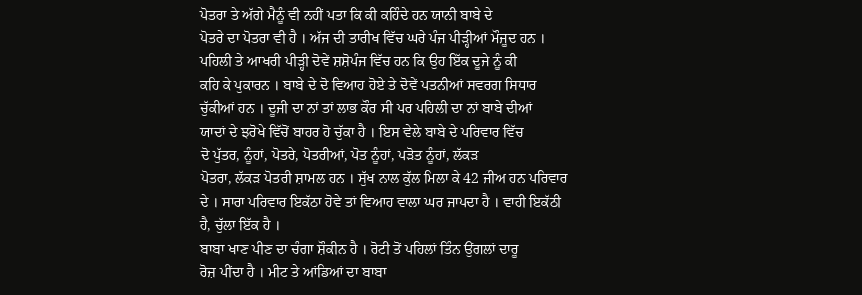ਪੋਤਰਾ ਤੇ ਅੱਗੇ ਮੈਨੂੰ ਵੀ ਨਹੀਂ ਪਤਾ ਕਿ ਕੀ ਕਹਿੰਦੇ ਹਨ ਯਾਨੀ ਬਾਬੇ ਦੇ
ਪੋਤਰੇ ਦਾ ਪੋਤਰਾ ਵੀ ਹੈ । ਅੱਜ ਦੀ ਤਾਰੀਖ ਵਿੱਚ ਘਰੇ ਪੰਜ ਪੀੜ੍ਹੀਆਂ ਮੌਜੂਦ ਹਨ ।
ਪਹਿਲੀ ਤੇ ਆਖਰੀ ਪੀੜ੍ਹੀ ਦੋਵੇਂ ਸ਼ਸ਼ੋਪੰਜ ਵਿੱਚ ਹਨ ਕਿ ਉਹ ਇੱਕ ਦੂਜੇ ਨੂੰ ਕੀ
ਕਹਿ ਕੇ ਪੁਕਾਰਨ । ਬਾਬੇ ਦੇ ਦੋ ਵਿਆਹ ਹੋਏ ਤੇ ਦੋਵੇਂ ਪਤਨੀਆਂ ਸਵਰਗ ਸਿਧਾਰ
ਚੁੱਕੀਆਂ ਹਨ । ਦੂਜੀ ਦਾ ਨਾਂ ਤਾਂ ਲਾਭ ਕੌਰ ਸੀ ਪਰ ਪਹਿਲੀ ਦਾ ਨਾਂ ਬਾਬੇ ਦੀਆਂ
ਯਾਦਾਂ ਦੇ ਝਰੋਖੇ ਵਿੱਚੋਂ ਬਾਹਰ ਹੋ ਚੁੱਕਾ ਹੈ । ਇਸ ਵੇਲੇ ਬਾਬੇ ਦੇ ਪਰਿਵਾਰ ਵਿੱਚ
ਦੋ ਪੁੱਤਰ, ਨੂੰਹਾਂ, ਪੋਤਰੇ, ਪੋਤਰੀਆਂ, ਪੋਤ ਨੂੰਹਾਂ, ਪੜੋਤ ਨੂੰਹਾਂ, ਲੱਕੜ
ਪੋਤਰਾ, ਲੱਕੜ ਪੋਤਰੀ ਸ਼ਾਮਲ ਹਨ । ਸੁੱਖ ਨਾਲ ਕੁੱਲ ਮਿਲਾ ਕੇ 42 ਜੀਅ ਹਨ ਪਰਿਵਾਰ
ਦੇ । ਸਾਰਾ ਪਰਿਵਾਰ ਇਕੱਠਾ ਹੋਵੇ ਤਾਂ ਵਿਆਹ ਵਾਲਾ ਘਰ ਜਾਪਦਾ ਹੈ । ਵਾਹੀ ਇਕੱਠੀ
ਹੈ, ਚੁੱਲਾ ਇੱਕ ਹੈ ।
ਬਾਬਾ ਖਾਣ ਪੀਣ ਦਾ ਚੰਗਾ ਸ਼ੌਕੀਨ ਹੈ । ਰੋਟੀ ਤੋਂ ਪਹਿਲਾਂ ਤਿੰਨ ਉਂਗਲਾਂ ਦਾਰੂ
ਰੋਜ਼ ਪੀਂਦਾ ਹੈ । ਮੀਟ ਤੇ ਆਂਡਿਆਂ ਦਾ ਬਾਬਾ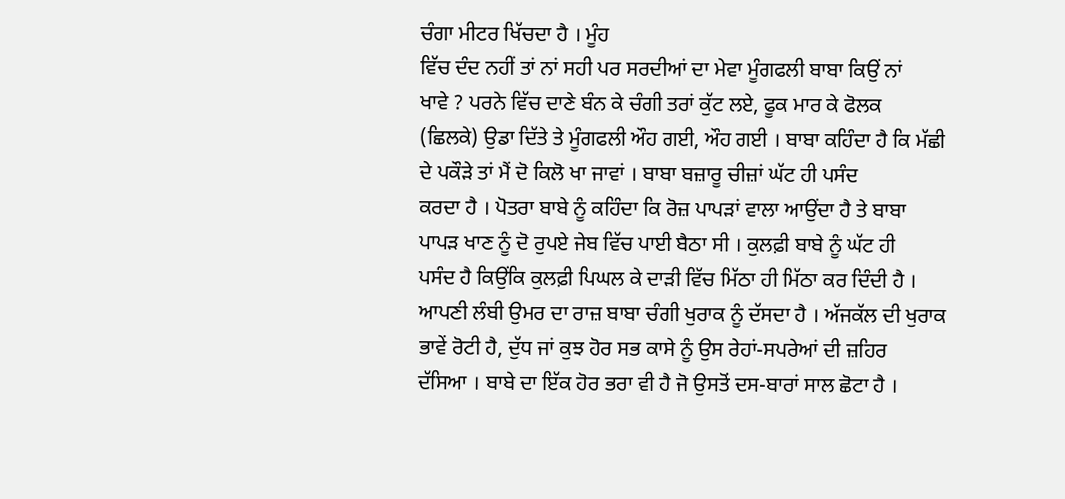ਚੰਗਾ ਮੀਟਰ ਖਿੱਚਦਾ ਹੈ । ਮੂੰਹ
ਵਿੱਚ ਦੰਦ ਨਹੀਂ ਤਾਂ ਨਾਂ ਸਹੀ ਪਰ ਸਰਦੀਆਂ ਦਾ ਮੇਵਾ ਮੂੰਗਫਲੀ ਬਾਬਾ ਕਿਉਂ ਨਾਂ
ਖਾਵੇ ? ਪਰਨੇ ਵਿੱਚ ਦਾਣੇ ਬੰਨ ਕੇ ਚੰਗੀ ਤਰਾਂ ਕੁੱਟ ਲਏ, ਫੂਕ ਮਾਰ ਕੇ ਫੋਲਕ
(ਛਿਲਕੇ) ਉਡਾ ਦਿੱਤੇ ਤੇ ਮੂੰਗਫਲੀ ਔਹ ਗਈ, ਔਹ ਗਈ । ਬਾਬਾ ਕਹਿੰਦਾ ਹੈ ਕਿ ਮੱਛੀ
ਦੇ ਪਕੌੜੇ ਤਾਂ ਮੈਂ ਦੋ ਕਿਲੋ ਖਾ ਜਾਵਾਂ । ਬਾਬਾ ਬਜ਼ਾਰੂ ਚੀਜ਼ਾਂ ਘੱਟ ਹੀ ਪਸੰਦ
ਕਰਦਾ ਹੈ । ਪੋਤਰਾ ਬਾਬੇ ਨੂੰ ਕਹਿੰਦਾ ਕਿ ਰੋਜ਼ ਪਾਪੜਾਂ ਵਾਲਾ ਆਉਂਦਾ ਹੈ ਤੇ ਬਾਬਾ
ਪਾਪੜ ਖਾਣ ਨੂੰ ਦੋ ਰੁਪਏ ਜੇਬ ਵਿੱਚ ਪਾਈ ਬੈਠਾ ਸੀ । ਕੁਲਫ਼ੀ ਬਾਬੇ ਨੂੰ ਘੱਟ ਹੀ
ਪਸੰਦ ਹੈ ਕਿਉਂਕਿ ਕੁਲਫ਼ੀ ਪਿਘਲ ਕੇ ਦਾੜੀ ਵਿੱਚ ਮਿੱਠਾ ਹੀ ਮਿੱਠਾ ਕਰ ਦਿੰਦੀ ਹੈ ।
ਆਪਣੀ ਲੰਬੀ ਉਮਰ ਦਾ ਰਾਜ਼ ਬਾਬਾ ਚੰਗੀ ਖੁਰਾਕ ਨੂੰ ਦੱਸਦਾ ਹੈ । ਅੱਜਕੱਲ ਦੀ ਖੁਰਾਕ
ਭਾਵੇਂ ਰੋਟੀ ਹੈ, ਦੁੱਧ ਜਾਂ ਕੁਝ ਹੋਰ ਸਭ ਕਾਸੇ ਨੂੰ ਉਸ ਰੇਹਾਂ-ਸਪਰੇਆਂ ਦੀ ਜ਼ਹਿਰ
ਦੱਸਿਆ । ਬਾਬੇ ਦਾ ਇੱਕ ਹੋਰ ਭਰਾ ਵੀ ਹੈ ਜੋ ਉਸਤੋਂ ਦਸ-ਬਾਰਾਂ ਸਾਲ ਛੋਟਾ ਹੈ ।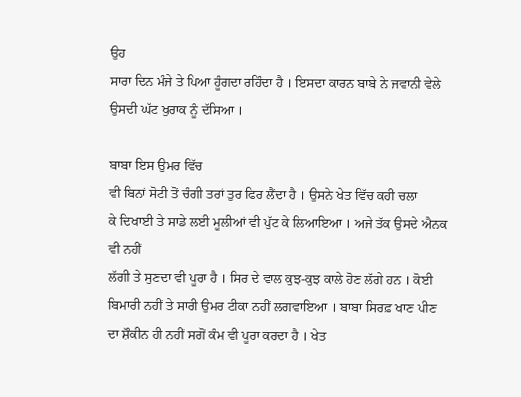ਉਹ
ਸਾਰਾ ਦਿਨ ਮੰਜੇ ਤੇ ਪਿਆ ਹੂੰਗਦਾ ਰਹਿੰਦਾ ਹੈ । ਇਸਦਾ ਕਾਰਨ ਬਾਬੇ ਨੇ ਜਵਾਨੀ ਵੇਲੇ
ਉਸਦੀ ਘੱਟ ਖੁਰਾਕ ਨੂੰ ਦੱਸਿਆ ।

ਬਾਬਾ ਇਸ ਉਮਰ ਵਿੱਚ
ਵੀ ਬਿਨਾਂ ਸੋਟੀ ਤੋਂ ਚੰਗੀ ਤਰਾਂ ਤੁਰ ਫਿਰ ਲੈਂਦਾ ਹੈ । ਉਸਨੇ ਖੇਤ ਵਿੱਚ ਕਹੀ ਚਲਾ
ਕੇ ਦਿਖਾਈ ਤੇ ਸਾਡੇ ਲਈ ਮੂਲੀਆਂ ਵੀ ਪੁੱਟ ਕੇ ਲਿਆਇਆ । ਅਜੇ ਤੱਕ ਉਸਦੇ ਐਨਕ ਵੀ ਨਹੀਂ
ਲੱਗੀ ਤੇ ਸੁਣਦਾ ਵੀ ਪੂਰਾ ਹੈ । ਸਿਰ ਦੇ ਵਾਲ ਕੁਝ-ਕੁਝ ਕਾਲੇ ਹੋਣ ਲੱਗੇ ਹਨ । ਕੋਈ
ਬਿਮਾਰੀ ਨਹੀਂ ਤੇ ਸਾਰੀ ਉਮਰ ਟੀਕਾ ਨਹੀਂ ਲਗਵਾਇਆ । ਬਾਬਾ ਸਿਰਫ਼ ਖਾਣ ਪੀਣ
ਦਾ ਸ਼ੌਕੀਨ ਹੀ ਨਹੀਂ ਸਗੋਂ ਕੰਮ ਵੀ ਪੂਰਾ ਕਰਦਾ ਹੈ । ਖੇਤ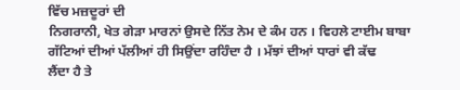ਵਿੱਚ ਮਜ਼ਦੂਰਾਂ ਦੀ
ਨਿਗਰਾਨੀ, ਖੇਤ ਗੇੜਾ ਮਾਰਨਾਂ ਉਸਦੇ ਨਿੱਤ ਨੇਮ ਦੇ ਕੰਮ ਹਨ । ਵਿਹਲੇ ਟਾਈਮ ਬਾਬਾ
ਗੱਟਿਆਂ ਦੀਆਂ ਪੱਲੀਆਂ ਹੀ ਸਿਉਂਦਾ ਰਹਿੰਦਾ ਹੈ । ਮੱਝਾਂ ਦੀਆਂ ਧਾਰਾਂ ਵੀ ਕੱਢ
ਲੈਂਦਾ ਹੈ ਤੇ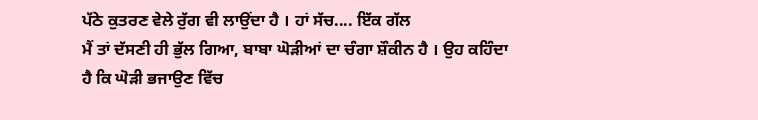ਪੱਠੇ ਕੁਤਰਣ ਵੇਲੇ ਰੁੱਗ ਵੀ ਲਾਉਂਦਾ ਹੈ । ਹਾਂ ਸੱਚ.... ਇੱਕ ਗੱਲ
ਮੈਂ ਤਾਂ ਦੱਸਣੀ ਹੀ ਭੁੱਲ ਗਿਆ, ਬਾਬਾ ਘੋੜੀਆਂ ਦਾ ਚੰਗਾ ਸ਼ੌਕੀਨ ਹੈ । ਉਹ ਕਹਿੰਦਾ
ਹੈ ਕਿ ਘੋੜੀ ਭਜਾਉਣ ਵਿੱਚ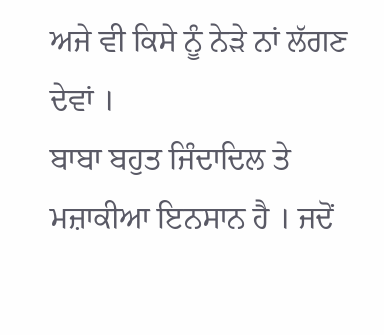ਅਜੇ ਵੀ ਕਿਸੇ ਨੂੰ ਨੇੜੇ ਨਾਂ ਲੱਗਣ ਦੇਵਾਂ ।
ਬਾਬਾ ਬਹੁਤ ਜਿੰਦਾਦਿਲ ਤੇ ਮਜ਼ਾਕੀਆ ਇਨਸਾਨ ਹੈ । ਜਦੋਂ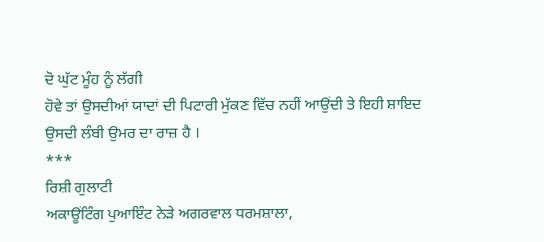ਦੋ ਘੁੱਟ ਮੂੰਹ ਨੂੰ ਲੱਗੀ
ਹੋਵੇ ਤਾਂ ਉਸਦੀਆਂ ਯਾਦਾਂ ਦੀ ਪਿਟਾਰੀ ਮੁੱਕਣ ਵਿੱਚ ਨਹੀਂ ਆਉਂਦੀ ਤੇ ਇਹੀ ਸ਼ਾਇਦ
ਉਸਦੀ ਲੰਬੀ ਉਮਰ ਦਾ ਰਾਜ਼ ਹੈ ।
***
ਰਿਸ਼ੀ ਗੁਲਾਟੀ
ਅਕਾਊਂਟਿੰਗ ਪੁਆਇੰਟ ਨੇੜੇ ਅਗਰਵਾਲ ਧਰਮਸ਼ਾਲਾ,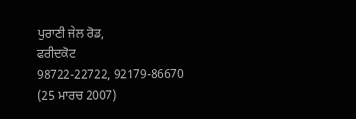ਪੁਰਾਣੀ ਜੇਲ ਰੋਡ,
ਫਰੀਦਕੋਟ
98722-22722, 92179-86670
(25 ਮਾਰਚ 2007)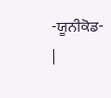-ਯੂਨੀਕੋਡ-
|